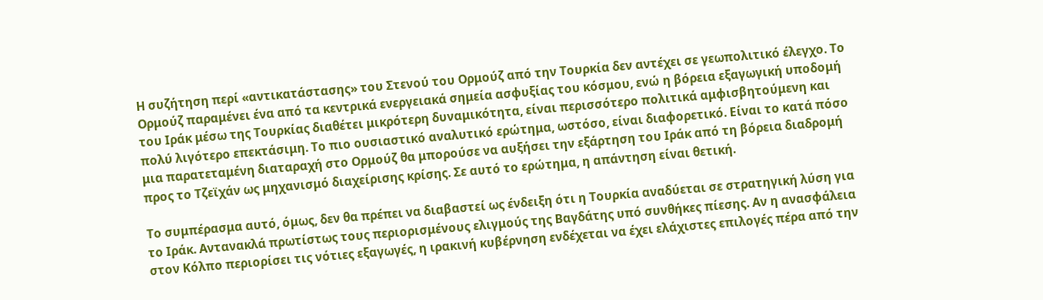Η συζήτηση περί «αντικατάστασης» του Στενού του Ορμούζ από την Τουρκία δεν αντέχει σε γεωπολιτικό έλεγχο. Το Ορμούζ παραμένει ένα από τα κεντρικά ενεργειακά σημεία ασφυξίας του κόσμου, ενώ η βόρεια εξαγωγική υποδομή του Ιράκ μέσω της Τουρκίας διαθέτει μικρότερη δυναμικότητα, είναι περισσότερο πολιτικά αμφισβητούμενη και πολύ λιγότερο επεκτάσιμη. Το πιο ουσιαστικό αναλυτικό ερώτημα, ωστόσο, είναι διαφορετικό. Είναι το κατά πόσο μια παρατεταμένη διαταραχή στο Ορμούζ θα μπορούσε να αυξήσει την εξάρτηση του Ιράκ από τη βόρεια διαδρομή προς το Τζεϊχάν ως μηχανισμό διαχείρισης κρίσης. Σε αυτό το ερώτημα, η απάντηση είναι θετική.

Το συμπέρασμα αυτό, όμως, δεν θα πρέπει να διαβαστεί ως ένδειξη ότι η Τουρκία αναδύεται σε στρατηγική λύση για το Ιράκ. Αντανακλά πρωτίστως τους περιορισμένους ελιγμούς της Βαγδάτης υπό συνθήκες πίεσης. Αν η ανασφάλεια στον Κόλπο περιορίσει τις νότιες εξαγωγές, η ιρακινή κυβέρνηση ενδέχεται να έχει ελάχιστες επιλογές πέρα από την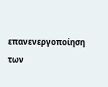επανενεργοποίηση των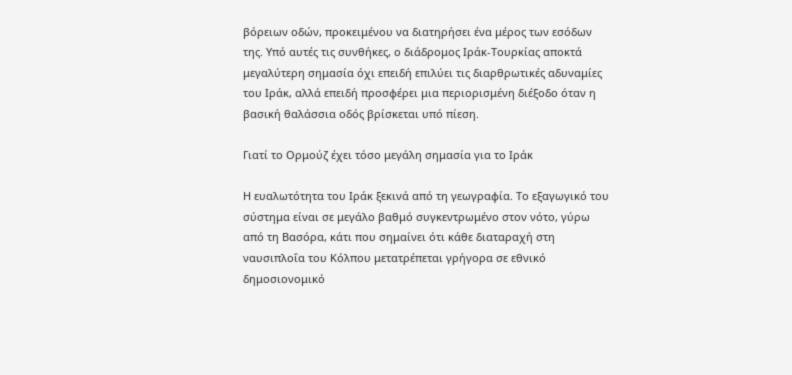βόρειων οδών, προκειμένου να διατηρήσει ένα μέρος των εσόδων της. Υπό αυτές τις συνθήκες, ο διάδρομος Ιράκ-Τουρκίας αποκτά μεγαλύτερη σημασία όχι επειδή επιλύει τις διαρθρωτικές αδυναμίες του Ιράκ, αλλά επειδή προσφέρει μια περιορισμένη διέξοδο όταν η βασική θαλάσσια οδός βρίσκεται υπό πίεση.

Γιατί το Ορμούζ έχει τόσο μεγάλη σημασία για το Ιράκ

Η ευαλωτότητα του Ιράκ ξεκινά από τη γεωγραφία. Το εξαγωγικό του σύστημα είναι σε μεγάλο βαθμό συγκεντρωμένο στον νότο, γύρω από τη Βασόρα, κάτι που σημαίνει ότι κάθε διαταραχή στη ναυσιπλοΐα του Κόλπου μετατρέπεται γρήγορα σε εθνικό δημοσιονομικό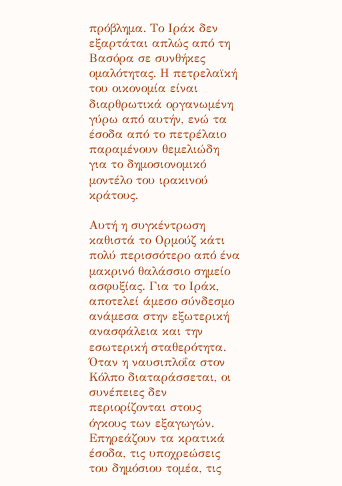πρόβλημα. Το Ιράκ δεν εξαρτάται απλώς από τη Βασόρα σε συνθήκες ομαλότητας. Η πετρελαϊκή του οικονομία είναι διαρθρωτικά οργανωμένη γύρω από αυτήν, ενώ τα έσοδα από το πετρέλαιο παραμένουν θεμελιώδη για το δημοσιονομικό μοντέλο του ιρακινού κράτους.

Αυτή η συγκέντρωση καθιστά το Ορμούζ κάτι πολύ περισσότερο από ένα μακρινό θαλάσσιο σημείο ασφυξίας. Για το Ιράκ, αποτελεί άμεσο σύνδεσμο ανάμεσα στην εξωτερική ανασφάλεια και την εσωτερική σταθερότητα. Όταν η ναυσιπλοΐα στον Κόλπο διαταράσσεται, οι συνέπειες δεν περιορίζονται στους όγκους των εξαγωγών. Επηρεάζουν τα κρατικά έσοδα, τις υποχρεώσεις του δημόσιου τομέα, τις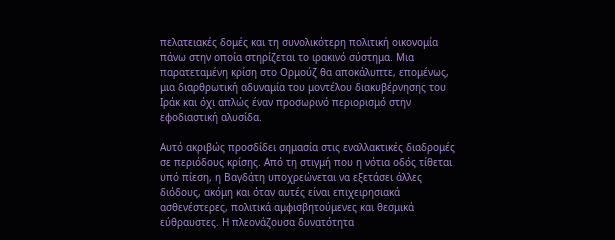πελατειακές δομές και τη συνολικότερη πολιτική οικονομία πάνω στην οποία στηρίζεται το ιρακινό σύστημα. Μια παρατεταμένη κρίση στο Ορμούζ θα αποκάλυπτε, επομένως, μια διαρθρωτική αδυναμία του μοντέλου διακυβέρνησης του Ιράκ και όχι απλώς έναν προσωρινό περιορισμό στην εφοδιαστική αλυσίδα.

Αυτό ακριβώς προσδίδει σημασία στις εναλλακτικές διαδρομές σε περιόδους κρίσης. Από τη στιγμή που η νότια οδός τίθεται υπό πίεση, η Βαγδάτη υποχρεώνεται να εξετάσει άλλες διόδους, ακόμη και όταν αυτές είναι επιχειρησιακά ασθενέστερες, πολιτικά αμφισβητούμενες και θεσμικά εύθραυστες. Η πλεονάζουσα δυνατότητα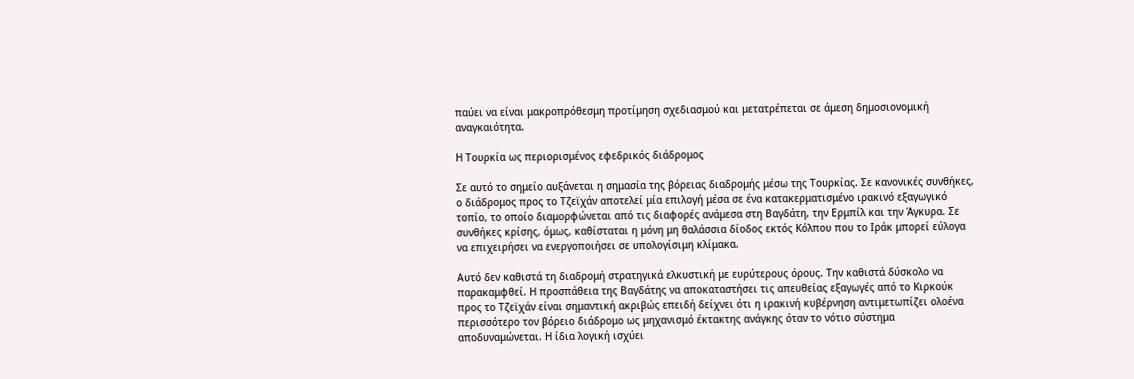παύει να είναι μακροπρόθεσμη προτίμηση σχεδιασμού και μετατρέπεται σε άμεση δημοσιονομική αναγκαιότητα.

Η Τουρκία ως περιορισμένος εφεδρικός διάδρομος

Σε αυτό το σημείο αυξάνεται η σημασία της βόρειας διαδρομής μέσω της Τουρκίας. Σε κανονικές συνθήκες, ο διάδρομος προς το Τζεϊχάν αποτελεί μία επιλογή μέσα σε ένα κατακερματισμένο ιρακινό εξαγωγικό τοπίο, το οποίο διαμορφώνεται από τις διαφορές ανάμεσα στη Βαγδάτη, την Ερμπίλ και την Άγκυρα. Σε συνθήκες κρίσης, όμως, καθίσταται η μόνη μη θαλάσσια δίοδος εκτός Κόλπου που το Ιράκ μπορεί εύλογα να επιχειρήσει να ενεργοποιήσει σε υπολογίσιμη κλίμακα.

Αυτό δεν καθιστά τη διαδρομή στρατηγικά ελκυστική με ευρύτερους όρους. Την καθιστά δύσκολο να παρακαμφθεί. Η προσπάθεια της Βαγδάτης να αποκαταστήσει τις απευθείας εξαγωγές από το Κιρκούκ προς το Τζεϊχάν είναι σημαντική ακριβώς επειδή δείχνει ότι η ιρακινή κυβέρνηση αντιμετωπίζει ολοένα περισσότερο τον βόρειο διάδρομο ως μηχανισμό έκτακτης ανάγκης όταν το νότιο σύστημα αποδυναμώνεται. Η ίδια λογική ισχύει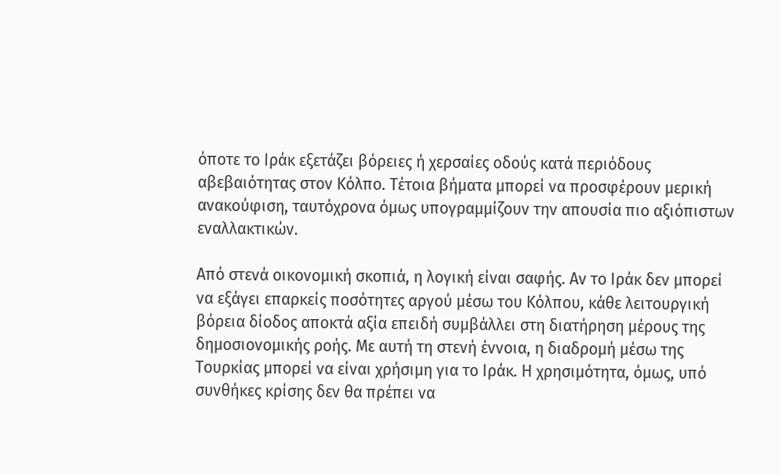όποτε το Ιράκ εξετάζει βόρειες ή χερσαίες οδούς κατά περιόδους αβεβαιότητας στον Κόλπο. Τέτοια βήματα μπορεί να προσφέρουν μερική ανακούφιση, ταυτόχρονα όμως υπογραμμίζουν την απουσία πιο αξιόπιστων εναλλακτικών.

Από στενά οικονομική σκοπιά, η λογική είναι σαφής. Αν το Ιράκ δεν μπορεί να εξάγει επαρκείς ποσότητες αργού μέσω του Κόλπου, κάθε λειτουργική βόρεια δίοδος αποκτά αξία επειδή συμβάλλει στη διατήρηση μέρους της δημοσιονομικής ροής. Με αυτή τη στενή έννοια, η διαδρομή μέσω της Τουρκίας μπορεί να είναι χρήσιμη για το Ιράκ. Η χρησιμότητα, όμως, υπό συνθήκες κρίσης δεν θα πρέπει να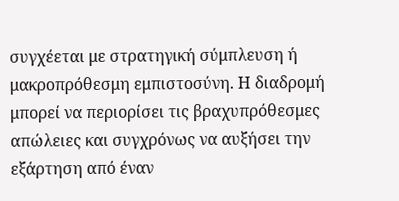συγχέεται με στρατηγική σύμπλευση ή μακροπρόθεσμη εμπιστοσύνη. Η διαδρομή μπορεί να περιορίσει τις βραχυπρόθεσμες απώλειες και συγχρόνως να αυξήσει την εξάρτηση από έναν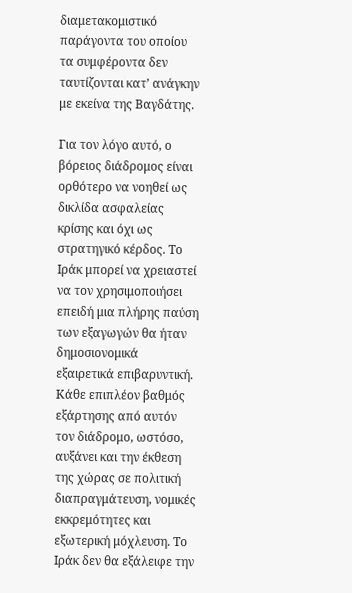διαμετακομιστικό παράγοντα του οποίου τα συμφέροντα δεν ταυτίζονται κατ’ ανάγκην με εκείνα της Βαγδάτης.

Για τον λόγο αυτό, ο βόρειος διάδρομος είναι ορθότερο να νοηθεί ως δικλίδα ασφαλείας κρίσης και όχι ως στρατηγικό κέρδος. Το Ιράκ μπορεί να χρειαστεί να τον χρησιμοποιήσει επειδή μια πλήρης παύση των εξαγωγών θα ήταν δημοσιονομικά εξαιρετικά επιβαρυντική. Κάθε επιπλέον βαθμός εξάρτησης από αυτόν τον διάδρομο, ωστόσο, αυξάνει και την έκθεση της χώρας σε πολιτική διαπραγμάτευση, νομικές εκκρεμότητες και εξωτερική μόχλευση. Το Ιράκ δεν θα εξάλειφε την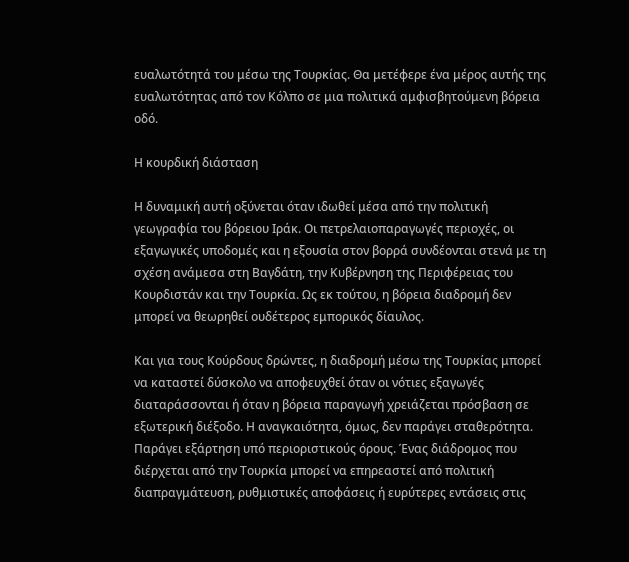ευαλωτότητά του μέσω της Τουρκίας. Θα μετέφερε ένα μέρος αυτής της ευαλωτότητας από τον Κόλπο σε μια πολιτικά αμφισβητούμενη βόρεια οδό.

Η κουρδική διάσταση

Η δυναμική αυτή οξύνεται όταν ιδωθεί μέσα από την πολιτική γεωγραφία του βόρειου Ιράκ. Οι πετρελαιοπαραγωγές περιοχές, οι εξαγωγικές υποδομές και η εξουσία στον βορρά συνδέονται στενά με τη σχέση ανάμεσα στη Βαγδάτη, την Κυβέρνηση της Περιφέρειας του Κουρδιστάν και την Τουρκία. Ως εκ τούτου, η βόρεια διαδρομή δεν μπορεί να θεωρηθεί ουδέτερος εμπορικός δίαυλος.

Και για τους Κούρδους δρώντες, η διαδρομή μέσω της Τουρκίας μπορεί να καταστεί δύσκολο να αποφευχθεί όταν οι νότιες εξαγωγές διαταράσσονται ή όταν η βόρεια παραγωγή χρειάζεται πρόσβαση σε εξωτερική διέξοδο. Η αναγκαιότητα, όμως, δεν παράγει σταθερότητα. Παράγει εξάρτηση υπό περιοριστικούς όρους. Ένας διάδρομος που διέρχεται από την Τουρκία μπορεί να επηρεαστεί από πολιτική διαπραγμάτευση, ρυθμιστικές αποφάσεις ή ευρύτερες εντάσεις στις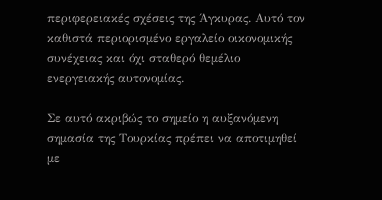περιφερειακές σχέσεις της Άγκυρας. Αυτό τον καθιστά περιορισμένο εργαλείο οικονομικής συνέχειας και όχι σταθερό θεμέλιο ενεργειακής αυτονομίας.

Σε αυτό ακριβώς το σημείο η αυξανόμενη σημασία της Τουρκίας πρέπει να αποτιμηθεί με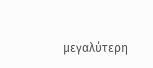μεγαλύτερη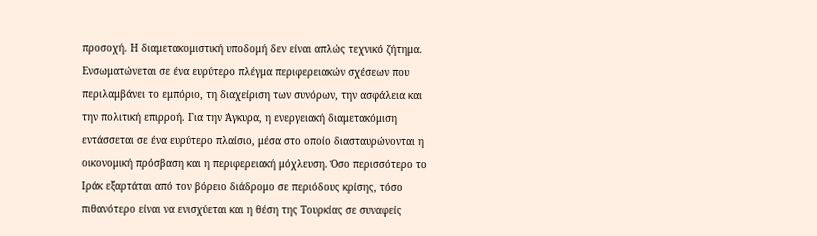προσοχή. Η διαμετακομιστική υποδομή δεν είναι απλώς τεχνικό ζήτημα. Ενσωματώνεται σε ένα ευρύτερο πλέγμα περιφερειακών σχέσεων που περιλαμβάνει το εμπόριο, τη διαχείριση των συνόρων, την ασφάλεια και την πολιτική επιρροή. Για την Άγκυρα, η ενεργειακή διαμετακόμιση εντάσσεται σε ένα ευρύτερο πλαίσιο, μέσα στο οποίο διασταυρώνονται η οικονομική πρόσβαση και η περιφερειακή μόχλευση. Όσο περισσότερο το Ιράκ εξαρτάται από τον βόρειο διάδρομο σε περιόδους κρίσης, τόσο πιθανότερο είναι να ενισχύεται και η θέση της Τουρκίας σε συναφείς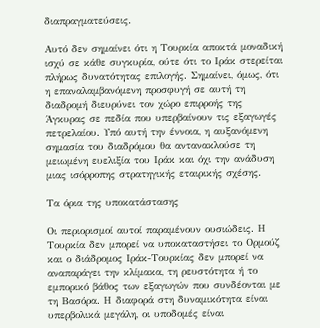διαπραγματεύσεις.

Αυτό δεν σημαίνει ότι η Τουρκία αποκτά μοναδική ισχύ σε κάθε συγκυρία, ούτε ότι το Ιράκ στερείται πλήρως δυνατότητας επιλογής. Σημαίνει, όμως, ότι η επαναλαμβανόμενη προσφυγή σε αυτή τη διαδρομή διευρύνει τον χώρο επιρροής της Άγκυρας σε πεδία που υπερβαίνουν τις εξαγωγές πετρελαίου. Υπό αυτή την έννοια, η αυξανόμενη σημασία του διαδρόμου θα αντανακλούσε τη μειωμένη ευελιξία του Ιράκ και όχι την ανάδυση μιας ισόρροπης στρατηγικής εταιρικής σχέσης.

Τα όρια της υποκατάστασης

Οι περιορισμοί αυτοί παραμένουν ουσιώδεις. Η Τουρκία δεν μπορεί να υποκαταστήσει το Ορμούζ και ο διάδρομος Ιράκ-Τουρκίας δεν μπορεί να αναπαράγει την κλίμακα, τη ρευστότητα ή το εμπορικό βάθος των εξαγωγών που συνδέονται με τη Βασόρα. Η διαφορά στη δυναμικότητα είναι υπερβολικά μεγάλη, οι υποδομές είναι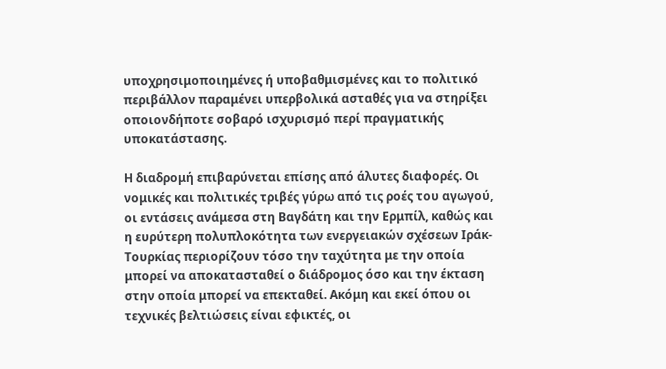υποχρησιμοποιημένες ή υποβαθμισμένες και το πολιτικό περιβάλλον παραμένει υπερβολικά ασταθές για να στηρίξει οποιονδήποτε σοβαρό ισχυρισμό περί πραγματικής υποκατάστασης.

Η διαδρομή επιβαρύνεται επίσης από άλυτες διαφορές. Οι νομικές και πολιτικές τριβές γύρω από τις ροές του αγωγού, οι εντάσεις ανάμεσα στη Βαγδάτη και την Ερμπίλ, καθώς και η ευρύτερη πολυπλοκότητα των ενεργειακών σχέσεων Ιράκ-Τουρκίας περιορίζουν τόσο την ταχύτητα με την οποία μπορεί να αποκατασταθεί ο διάδρομος όσο και την έκταση στην οποία μπορεί να επεκταθεί. Ακόμη και εκεί όπου οι τεχνικές βελτιώσεις είναι εφικτές, οι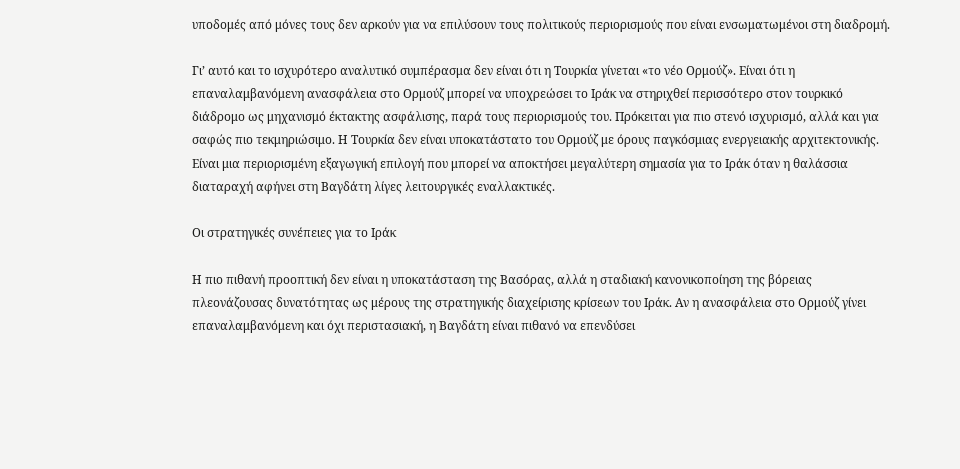υποδομές από μόνες τους δεν αρκούν για να επιλύσουν τους πολιτικούς περιορισμούς που είναι ενσωματωμένοι στη διαδρομή.

Γι’ αυτό και το ισχυρότερο αναλυτικό συμπέρασμα δεν είναι ότι η Τουρκία γίνεται «το νέο Ορμούζ». Είναι ότι η επαναλαμβανόμενη ανασφάλεια στο Ορμούζ μπορεί να υποχρεώσει το Ιράκ να στηριχθεί περισσότερο στον τουρκικό διάδρομο ως μηχανισμό έκτακτης ασφάλισης, παρά τους περιορισμούς του. Πρόκειται για πιο στενό ισχυρισμό, αλλά και για σαφώς πιο τεκμηριώσιμο. Η Τουρκία δεν είναι υποκατάστατο του Ορμούζ με όρους παγκόσμιας ενεργειακής αρχιτεκτονικής. Είναι μια περιορισμένη εξαγωγική επιλογή που μπορεί να αποκτήσει μεγαλύτερη σημασία για το Ιράκ όταν η θαλάσσια διαταραχή αφήνει στη Βαγδάτη λίγες λειτουργικές εναλλακτικές.

Οι στρατηγικές συνέπειες για το Ιράκ

Η πιο πιθανή προοπτική δεν είναι η υποκατάσταση της Βασόρας, αλλά η σταδιακή κανονικοποίηση της βόρειας πλεονάζουσας δυνατότητας ως μέρους της στρατηγικής διαχείρισης κρίσεων του Ιράκ. Αν η ανασφάλεια στο Ορμούζ γίνει επαναλαμβανόμενη και όχι περιστασιακή, η Βαγδάτη είναι πιθανό να επενδύσει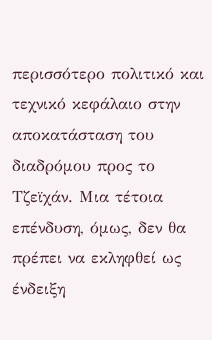περισσότερο πολιτικό και τεχνικό κεφάλαιο στην αποκατάσταση του διαδρόμου προς το Τζεϊχάν. Μια τέτοια επένδυση, όμως, δεν θα πρέπει να εκληφθεί ως ένδειξη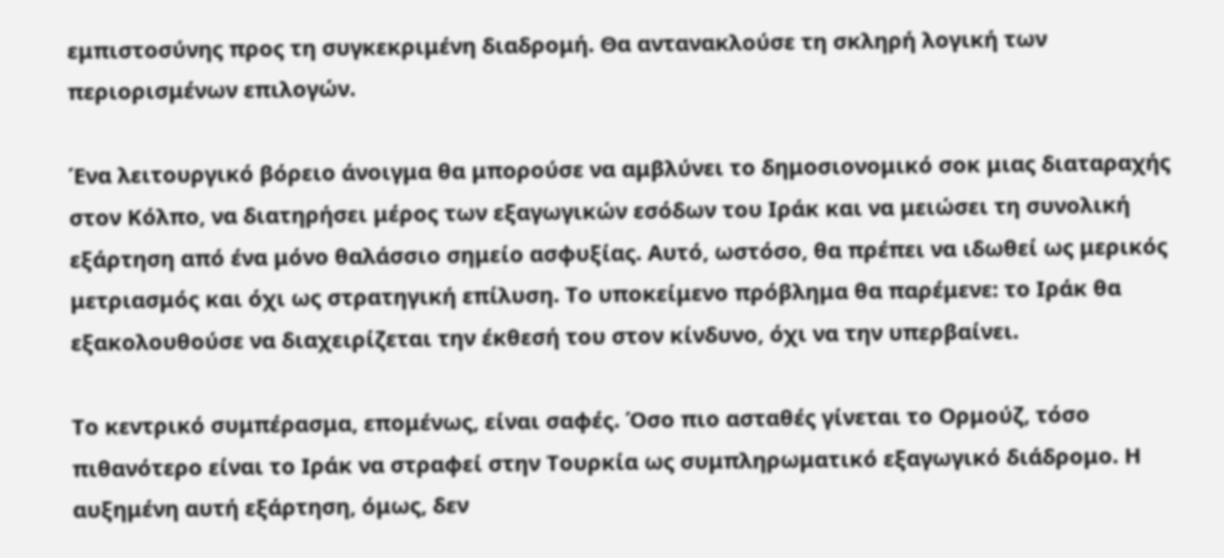εμπιστοσύνης προς τη συγκεκριμένη διαδρομή. Θα αντανακλούσε τη σκληρή λογική των περιορισμένων επιλογών.

Ένα λειτουργικό βόρειο άνοιγμα θα μπορούσε να αμβλύνει το δημοσιονομικό σοκ μιας διαταραχής στον Κόλπο, να διατηρήσει μέρος των εξαγωγικών εσόδων του Ιράκ και να μειώσει τη συνολική εξάρτηση από ένα μόνο θαλάσσιο σημείο ασφυξίας. Αυτό, ωστόσο, θα πρέπει να ιδωθεί ως μερικός μετριασμός και όχι ως στρατηγική επίλυση. Το υποκείμενο πρόβλημα θα παρέμενε: το Ιράκ θα εξακολουθούσε να διαχειρίζεται την έκθεσή του στον κίνδυνο, όχι να την υπερβαίνει.

Το κεντρικό συμπέρασμα, επομένως, είναι σαφές. Όσο πιο ασταθές γίνεται το Ορμούζ, τόσο πιθανότερο είναι το Ιράκ να στραφεί στην Τουρκία ως συμπληρωματικό εξαγωγικό διάδρομο. Η αυξημένη αυτή εξάρτηση, όμως, δεν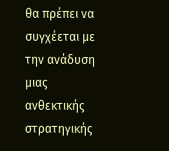θα πρέπει να συγχέεται με την ανάδυση μιας ανθεκτικής στρατηγικής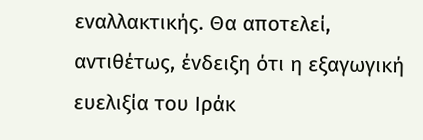εναλλακτικής. Θα αποτελεί, αντιθέτως, ένδειξη ότι η εξαγωγική ευελιξία του Ιράκ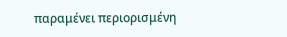παραμένει περιορισμένη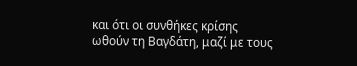και ότι οι συνθήκες κρίσης ωθούν τη Βαγδάτη, μαζί με τους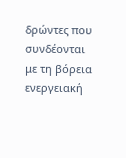δρώντες που συνδέονται με τη βόρεια ενεργειακή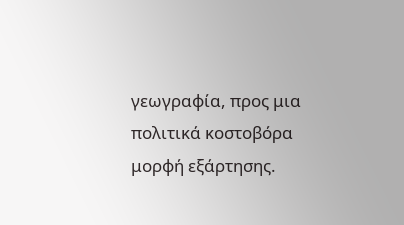γεωγραφία, προς μια πολιτικά κοστοβόρα μορφή εξάρτησης.